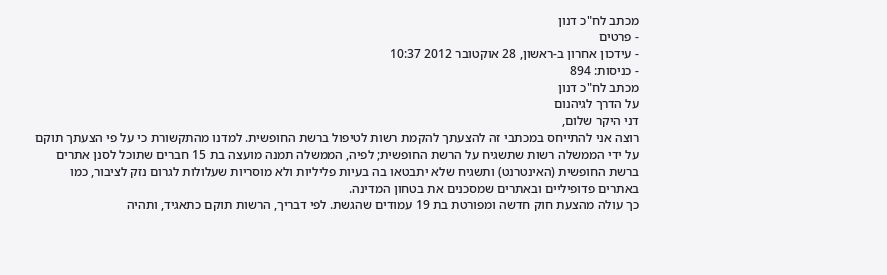מכתב לח"כ דנון
- פרטים
- עידכון אחרון ב-ראשון, 28 אוקטובר 2012 10:37
- כניסות: 894
מכתב לח"כ דנון
על הדרך לגיהנום
דני היקר שלום,
רוצה אני להתייחס במכתבי זה להצעתך להקמת רשות לטיפול ברשת החופשית. למדנו מהתקשורת כי על פי הצעתך תוקם על ידי הממשלה רשות שתשגיח על הרשת החופשית; לפיה, הממשלה תמנה מועצה בת 15 חברים שתוכל לסנן אתרים ברשת החופשית (האינטרנט) ותשגיח שלא יתבטאו בה בעיות פליליות ולא מוסריות שעלולות לגרום נזק לציבור, כמו באתרים פדופיליים ובאתרים שמסכנים את בטחון המדינה.
כך עולה מהצעת חוק חדשה ומפורטת בת 19 עמודים שהגשת. לפי דבריך, הרשות תוקם כתאגיד, ותהיה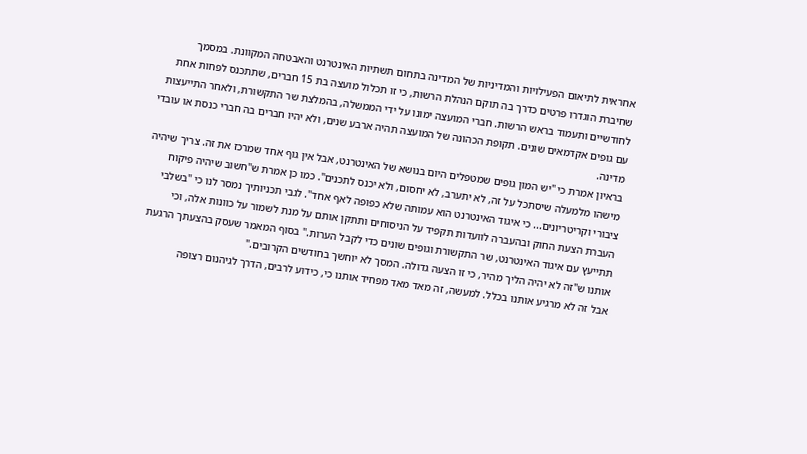אחראית לתיאום הפעילויות והמדיניות של המדינה בתחום תשתיות האינטרנט והאבטחה המקוונת. במסמך שחיברת הוגדרו פרטים כדרך בה תוקם הנהלת הרשות, כי זו תכלול מועצה בת 15 חברים, שתתכנס לפחות אחת לחודשיים ותעמוד בראש הרשות. חברי המועצה ימונו על ידי הממשלה, בהמלצת שר התקשורת, ולאחר התייעצות עם גופים אקדמאים שונים. תקופת הכהונה של המועצה תהיה ארבע שנים, ולא יהיו חברים בה חברי כנסת או עובדי מדינה.
בראיון אמרת כי "יש המון גופים שמטפלים היום בנושא של האינטרנט, אבל אין גוף אחד שמרכז את זה. צריך שיהיה מישהו מלמעלה שיסתכל על זה, לא יתערב, לא יחסום, ולא יכנס לתכנים". כמו כן אמרת ש"חשוב שיהיה פיקוח ציבורי וקריטריונים... כי איגוד האינטרנט הוא עמותה שלא כפופה לאף אחד". לגבי תכניותיך נמסר לנו כי "בשלבי העברת הצעת החוק ובהעברה לוועדות תקפיד על הניסוחים ותתקן אותם על מנת לשמור על כוונות אלה, וכי תתייעץ עם איגוד האינטרנט, שר התקשורת וגופים שונים כדי לקבל הערות." בסוף המאמר שעסק בהצעתך הרגעת אותנו ש"זה לא יהיה הליך מהיר, כי זו הצעה גדולה. המסך לא יוחשך בחודשים הקרובים."
אבל זה לא מרגיע אותנו בכלל. למעשה, זה מאד מאד מפחיד אותנו כי, כידוע לרבים, הדרך לגיהנום רצופה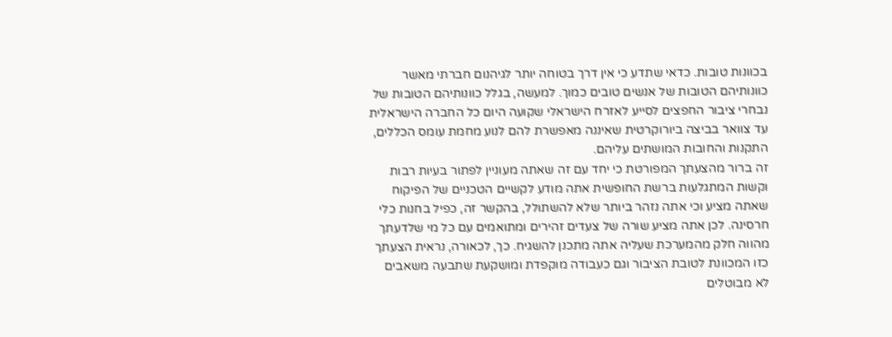בכוונות טובות. כדאי שתדע כי אין דרך בטוחה יותר לגיהנום חברתי מאשר כוונותיהם הטובות של אנשים טובים כמוך. למעשה, בגלל כוונותיהם הטובות של נבחרי ציבור החפצים לסייע לאזרח הישראלי שקועה היום כל החברה הישראלית עד צוואר בביצה ביורוקרטית שאיננה מאפשרת להם לנוע מחמת עומס הכללים, התקנות והחובות המושתים עליהם.
זה ברור מהצעתך המפורטת כי יחד עם זה שאתה מעוניין לפתור בעיות רבות וקשות המתגלעות ברשת החופשית אתה מודע לקשיים הטכניים של הפיקוח שאתה מציע וכי אתה נזהר ביותר שלא להשתולל, בהקשר זה, כפיל בחנות כלי חרסינה. לכן אתה מציע שורה של צעדים זהירים ומתואמים עם כל מי שלדעתך מהווה חלק מהמערכת שעליה אתה מתכנן להשגיח. כך, לכאורה, נראית הצעתך כזו המכוונת לטובת הציבור וגם כעבודה מוקפדת ומושקעת שתבעה משאבים לא מבוטלים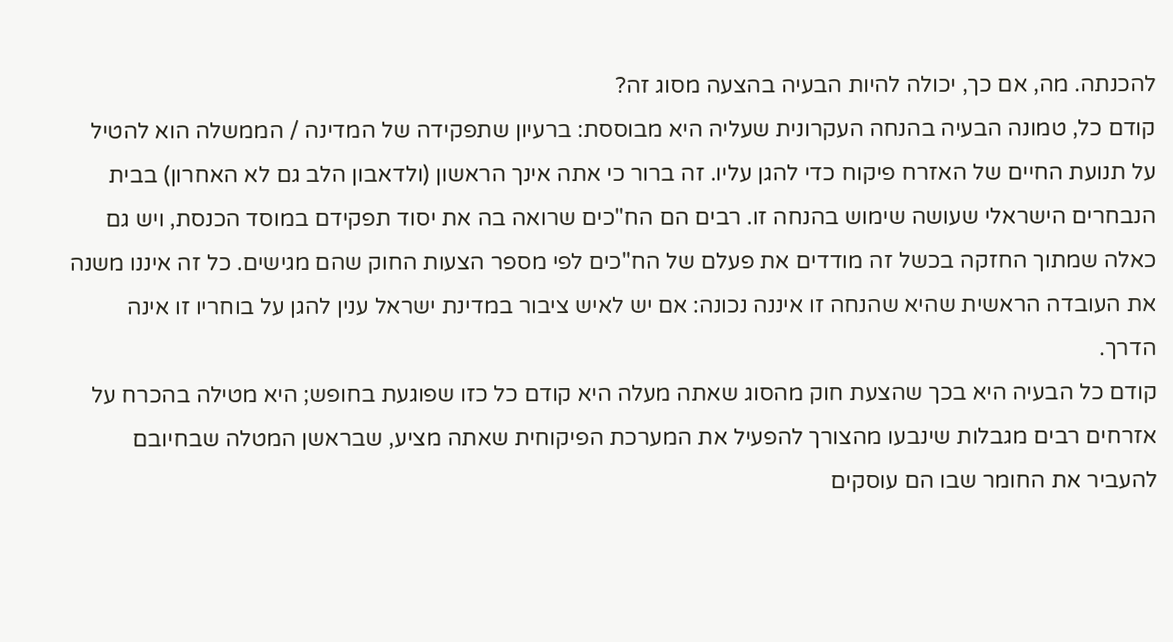להכנתה. מה, אם כך, יכולה להיות הבעיה בהצעה מסוג זה?
קודם כל, טמונה הבעיה בהנחה העקרונית שעליה היא מבוססת: ברעיון שתפקידה של המדינה / הממשלה הוא להטיל על תנועת החיים של האזרח פיקוח כדי להגן עליו. זה ברור כי אתה אינך הראשון (ולדאבון הלב גם לא האחרון) בבית הנבחרים הישראלי שעושה שימוש בהנחה זו. רבים הם הח"כים שרואה בה את יסוד תפקידם במוסד הכנסת, ויש גם כאלה שמתוך החזקה בכשל זה מודדים את פעלם של הח"כים לפי מספר הצעות החוק שהם מגישים. כל זה איננו משנה את העובדה הראשית שהיא שהנחה זו איננה נכונה: אם יש לאיש ציבור במדינת ישראל ענין להגן על בוחריו זו אינה הדרך.
קודם כל הבעיה היא בכך שהצעת חוק מהסוג שאתה מעלה היא קודם כל כזו שפוגעת בחופש; היא מטילה בהכרח על אזרחים רבים מגבלות שינבעו מהצורך להפעיל את המערכת הפיקוחית שאתה מציע, שבראשן המטלה שבחיובם להעביר את החומר שבו הם עוסקים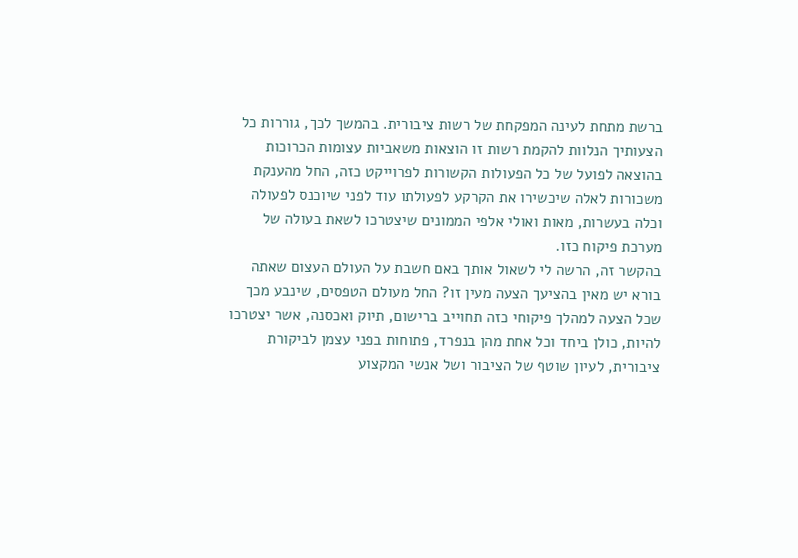ברשת מתחת לעינה המפקחת של רשות ציבורית. בהמשך לכך, גוררות כל הצעותיך הנלוות להקמת רשות זו הוצאות משאביות עצומות הכרוכות בהוצאה לפועל של כל הפעולות הקשורות לפרוייקט כזה, החל מהענקת משכורות לאלה שיכשירו את הקרקע לפעולתו עוד לפני שיוכנס לפעולה וכלה בעשרות, מאות ואולי אלפי הממונים שיצטרכו לשאת בעולה של מערכת פיקוח כזו.
בהקשר זה, הרשה לי לשאול אותך באם חשבת על העולם העצום שאתה בורא יש מאין בהציעך הצעה מעין זו? החל מעולם הטפסים, שינבע מכך שכל הצעה למהלך פיקוחי כזה תחוייב ברישום, תיוק ואכסנה, אשר יצטרכו להיות, כולן ביחד וכל אחת מהן בנפרד, פתוחות בפני עצמן לביקורת ציבורית, לעיון שוטף של הציבור ושל אנשי המקצוע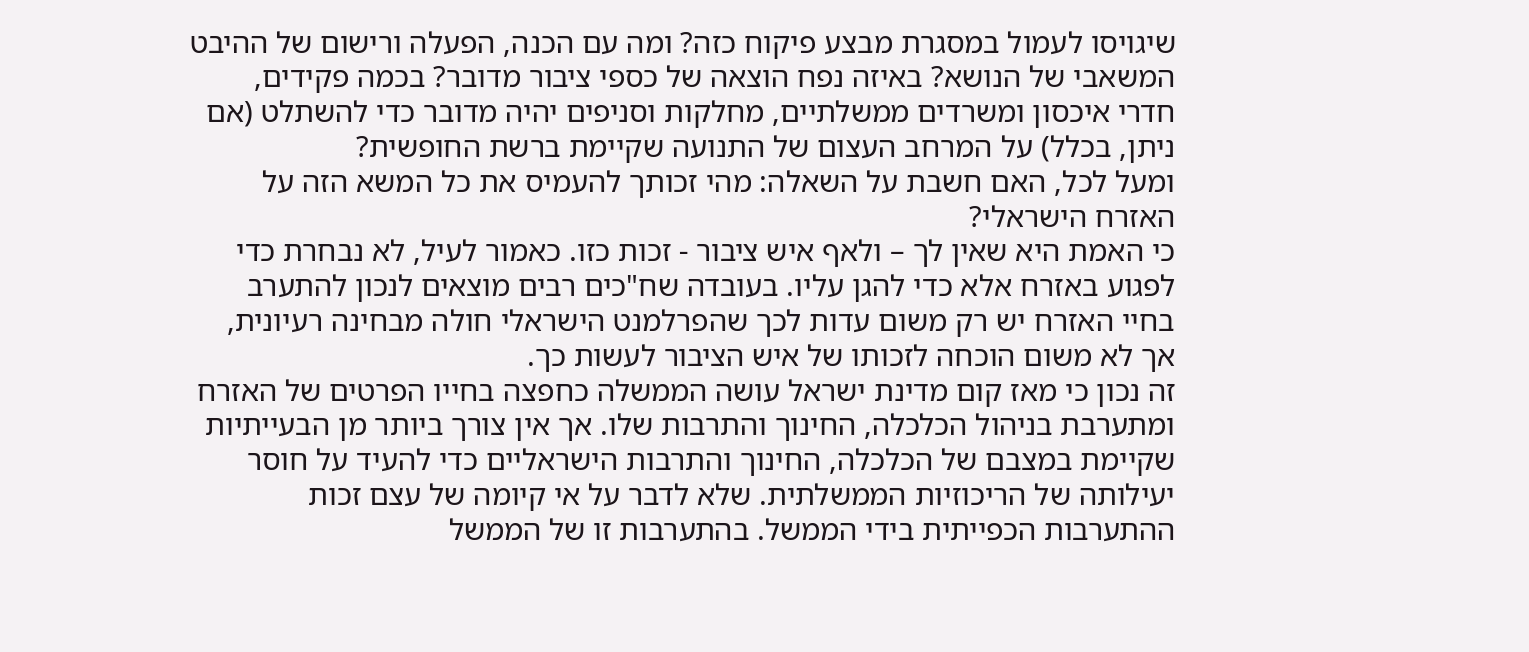שיגויסו לעמול במסגרת מבצע פיקוח כזה? ומה עם הכנה, הפעלה ורישום של ההיבט המשאבי של הנושא? באיזה נפח הוצאה של כספי ציבור מדובר? בכמה פקידים, חדרי איכסון ומשרדים ממשלתיים, מחלקות וסניפים יהיה מדובר כדי להשתלט (אם ניתן, בכלל) על המרחב העצום של התנועה שקיימת ברשת החופשית?
ומעל לכל, האם חשבת על השאלה: מהי זכותך להעמיס את כל המשא הזה על האזרח הישראלי?
כי האמת היא שאין לך – ולאף איש ציבור - זכות כזו. כאמור לעיל, לא נבחרת כדי לפגוע באזרח אלא כדי להגן עליו. בעובדה שח"כים רבים מוצאים לנכון להתערב בחיי האזרח יש רק משום עדות לכך שהפרלמנט הישראלי חולה מבחינה רעיונית, אך לא משום הוכחה לזכותו של איש הציבור לעשות כך.
זה נכון כי מאז קום מדינת ישראל עושה הממשלה כחפצה בחייו הפרטים של האזרח ומתערבת בניהול הכלכלה, החינוך והתרבות שלו. אך אין צורך ביותר מן הבעייתיות שקיימת במצבם של הכלכלה, החינוך והתרבות הישראליים כדי להעיד על חוסר יעילותה של הריכוזיות הממשלתית. שלא לדבר על אי קיומה של עצם זכות ההתערבות הכפייתית בידי הממשל. בהתערבות זו של הממשל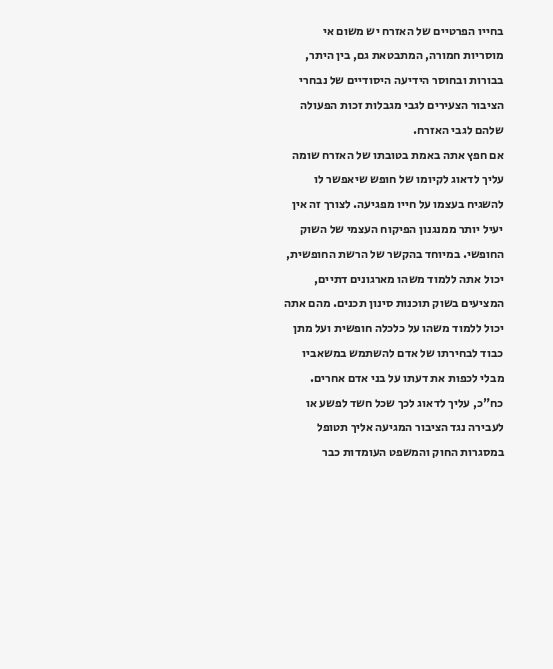בחייו הפרטיים של האזרח יש משום אי מוסריות חמורה, המתבטאת גם, בין היתר, בבורות ובחוסר הידיעה היסודיים של נבחרי הציבור הצעירים לגבי מגבלות זכות הפעולה שלהם לגבי האזרח.
אם חפץ אתה באמת בטובתו של האזרח שומה עליך לדאוג לקיומו של חופש שיאפשר לו להשגיח בעצמו על חייו מפגיעה. לצורך זה אין יעיל יותר ממנגנון הפיקוח העצמי של השוק החופשי. במיוחד בהקשר של הרשת החופשית, יכול אתה ללמוד משהו מארגונים דתיים, המציעים בשוק תוכנות סינון תכנים. מהם אתה יכול ללמוד משהו על כלכלה חופשית ועל מתן כבוד לבחירתו של אדם להשתמש במשאביו מבלי לכפות את דעתו על בני אדם אחרים. כח"כ, עליך לדאוג לכך שכל חשד לפשע או לעבירה נגד הציבור המגיעה אליך תטופל במסגרות החוק והמשפט העומדות כבר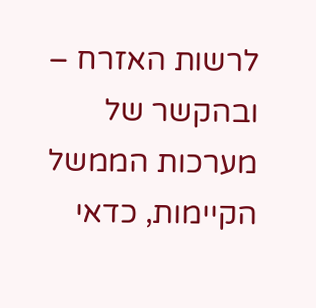לרשות האזרח – ובהקשר של מערכות הממשל הקיימות, כדאי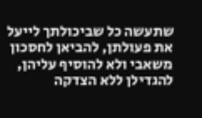שתעשה כל שביכולתך לייעל את פעולתן, להביאן לחסכון משאבי ולא להוסיף עליהן, להגדילן ללא הצדקה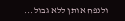ולנפח אותן ללא גבול...